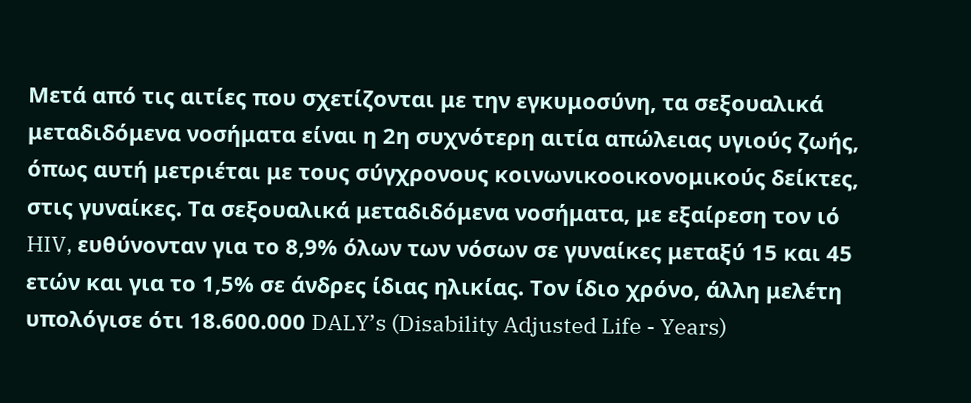Μετά από τις αιτίες που σχετίζονται με την εγκυμοσύνη, τα σεξουαλικά μεταδιδόμενα νοσήματα είναι η 2η συχνότερη αιτία απώλειας υγιούς ζωής, όπως αυτή μετριέται με τους σύγχρονους κοινωνικοοικονομικούς δείκτες, στις γυναίκες. Τα σεξουαλικά μεταδιδόμενα νοσήματα, με εξαίρεση τον ιό HIV, ευθύνονταν για το 8,9% όλων των νόσων σε γυναίκες μεταξύ 15 και 45 ετών και για το 1,5% σε άνδρες ίδιας ηλικίας. Τον ίδιο χρόνο, άλλη μελέτη υπολόγισε ότι 18.600.000 DALY’s (Disability Adjusted Life - Years)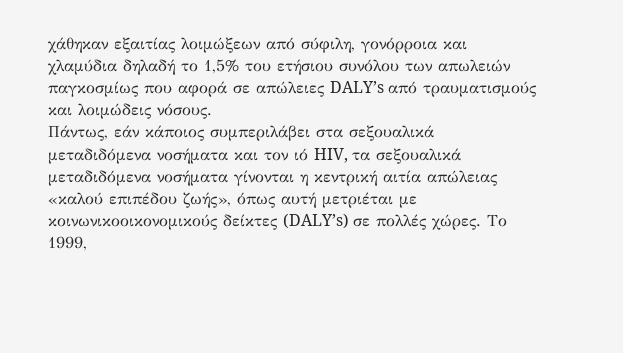χάθηκαν εξαιτίας λοιμώξεων από σύφιλη, γονόρροια και χλαμύδια δηλαδή το 1,5% του ετήσιου συνόλου των απωλειών παγκοσμίως που αφορά σε απώλειες DALY’s από τραυματισμούς και λοιμώδεις νόσους.
Πάντως, εάν κάποιος συμπεριλάβει στα σεξουαλικά μεταδιδόμενα νοσήματα και τον ιό HIV, τα σεξουαλικά μεταδιδόμενα νοσήματα γίνονται η κεντρική αιτία απώλειας «καλού επιπέδου ζωής», όπως αυτή μετριέται με κοινωνικοοικονομικούς δείκτες (DALY’s) σε πολλές χώρες. Το 1999,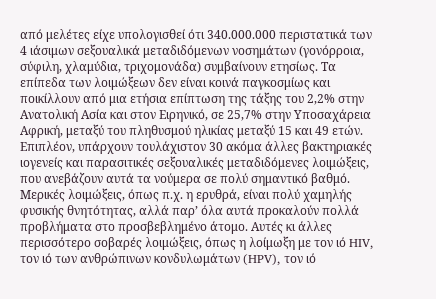από μελέτες είχε υπολογισθεί ότι 340.000.000 περιστατικά των 4 ιάσιμων σεξουαλικά μεταδιδόμενων νοσημάτων (γονόρροια, σύφιλη, χλαμύδια, τριχομονάδα) συμβαίνουν ετησίως. Τα επίπεδα των λοιμώξεων δεν είναι κοινά παγκοσμίως και ποικίλλουν από μια ετήσια επίπτωση της τάξης του 2,2% στην Ανατολική Ασία και στον Ειρηνικό, σε 25,7% στην Υποσαχάρεια Αφρική, μεταξύ του πληθυσμού ηλικίας μεταξύ 15 και 49 ετών.
Επιπλέον, υπάρχουν τουλάχιστον 30 ακόμα άλλες βακτηριακές ιογενείς και παρασιτικές σεξουαλικές μεταδιδόμενες λοιμώξεις, που ανεβάζουν αυτά τα νούμερα σε πολύ σημαντικό βαθμό. Μερικές λοιμώξεις, όπως π.χ. η ερυθρά, είναι πολύ χαμηλής φυσικής θνητότητας, αλλά παρ’ όλα αυτά προκαλούν πολλά προβλήματα στο προσβεβλημένο άτομο. Αυτές κι άλλες περισσότερο σοβαρές λοιμώξεις, όπως η λοίμωξη με τον ιό HIV, τον ιό των ανθρώπινων κονδυλωμάτων (HPV), τον ιό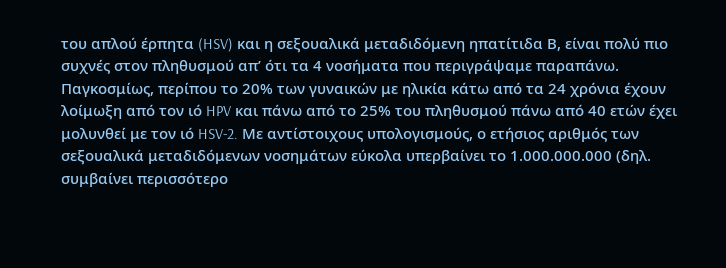του απλού έρπητα (HSV) και η σεξουαλικά μεταδιδόμενη ηπατίτιδα Β, είναι πολύ πιο συχνές στον πληθυσμού απ’ ότι τα 4 νοσήματα που περιγράψαμε παραπάνω. Παγκοσμίως, περίπου το 20% των γυναικών με ηλικία κάτω από τα 24 χρόνια έχουν λοίμωξη από τον ιό HPV και πάνω από το 25% του πληθυσμού πάνω από 40 ετών έχει μολυνθεί με τον ιό HSV-2. Με αντίστοιχους υπολογισμούς, ο ετήσιος αριθμός των σεξουαλικά μεταδιδόμενων νοσημάτων εύκολα υπερβαίνει το 1.000.000.000 (δηλ. συμβαίνει περισσότερο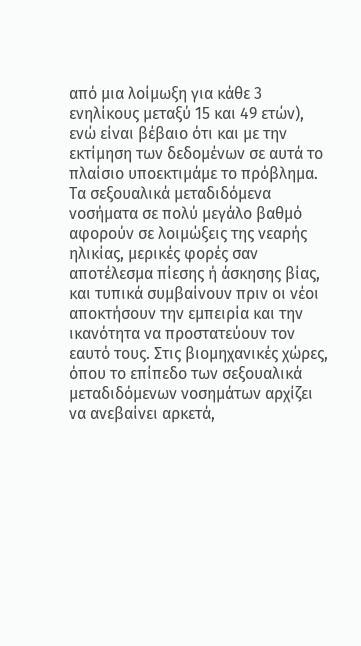από μια λοίμωξη για κάθε 3 ενηλίκους μεταξύ 15 και 49 ετών), ενώ είναι βέβαιο ότι και με την εκτίμηση των δεδομένων σε αυτά το πλαίσιο υποεκτιμάμε το πρόβλημα.
Τα σεξουαλικά μεταδιδόμενα νοσήματα σε πολύ μεγάλο βαθμό αφορούν σε λοιμώξεις της νεαρής ηλικίας, μερικές φορές σαν αποτέλεσμα πίεσης ή άσκησης βίας, και τυπικά συμβαίνουν πριν οι νέοι αποκτήσουν την εμπειρία και την ικανότητα να προστατεύουν τον εαυτό τους. Στις βιομηχανικές χώρες, όπου το επίπεδο των σεξουαλικά μεταδιδόμενων νοσημάτων αρχίζει να ανεβαίνει αρκετά,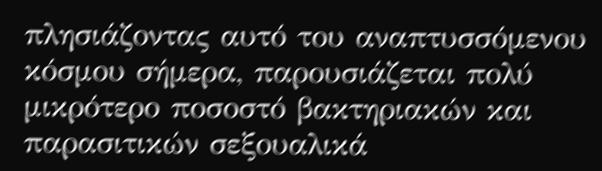πλησιάζοντας αυτό του αναπτυσσόμενου κόσμου σήμερα, παρουσιάζεται πολύ μικρότερο ποσοστό βακτηριακών και παρασιτικών σεξουαλικά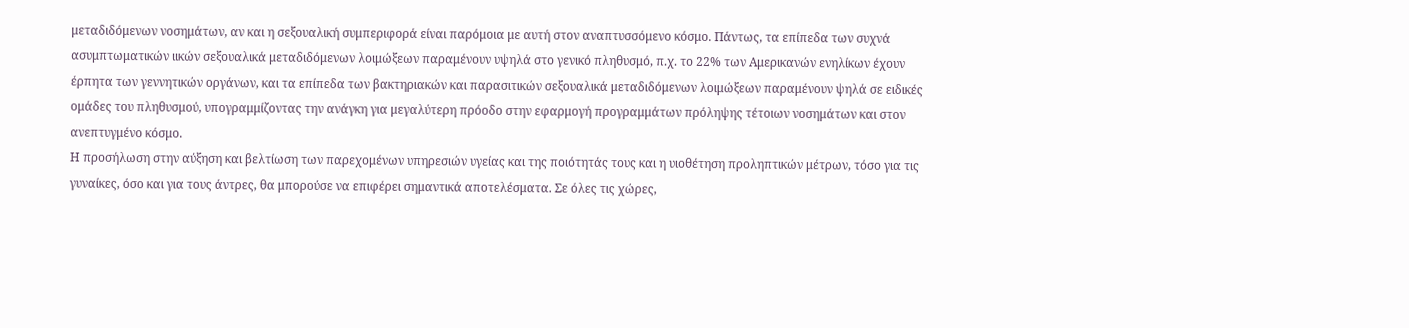μεταδιδόμενων νοσημάτων, αν και η σεξουαλική συμπεριφορά είναι παρόμοια με αυτή στον αναπτυσσόμενο κόσμο. Πάντως, τα επίπεδα των συχνά ασυμπτωματικών ιικών σεξουαλικά μεταδιδόμενων λοιμώξεων παραμένουν υψηλά στο γενικό πληθυσμό, π.χ. το 22% των Αμερικανών ενηλίκων έχουν έρπητα των γεννητικών οργάνων, και τα επίπεδα των βακτηριακών και παρασιτικών σεξουαλικά μεταδιδόμενων λοιμώξεων παραμένουν ψηλά σε ειδικές ομάδες του πληθυσμού, υπογραμμίζοντας την ανάγκη για μεγαλύτερη πρόοδο στην εφαρμογή προγραμμάτων πρόληψης τέτοιων νοσημάτων και στον ανεπτυγμένο κόσμο.
Η προσήλωση στην αύξηση και βελτίωση των παρεχομένων υπηρεσιών υγείας και της ποιότητάς τους και η υιοθέτηση προληπτικών μέτρων, τόσο για τις γυναίκες, όσο και για τους άντρες, θα μπορούσε να επιφέρει σημαντικά αποτελέσματα. Σε όλες τις χώρες,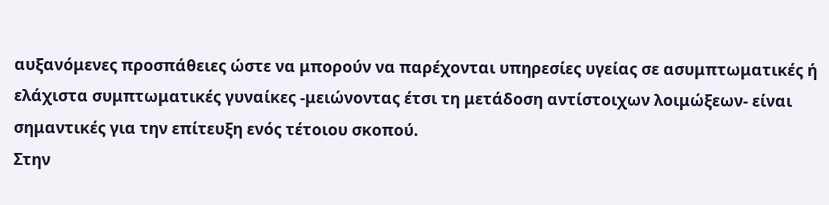αυξανόμενες προσπάθειες ώστε να μπορούν να παρέχονται υπηρεσίες υγείας σε ασυμπτωματικές ή ελάχιστα συμπτωματικές γυναίκες -μειώνοντας έτσι τη μετάδοση αντίστοιχων λοιμώξεων- είναι σημαντικές για την επίτευξη ενός τέτοιου σκοπού.
Στην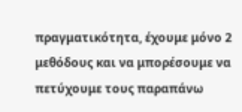πραγματικότητα, έχουμε μόνο 2 μεθόδους και να μπορέσουμε να πετύχουμε τους παραπάνω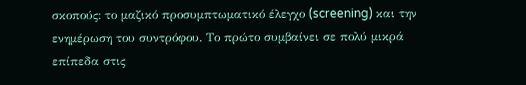σκοπούς: το μαζικό προσυμπτωματικό έλεγχο (screening) και την ενημέρωση του συντρόφου. Το πρώτο συμβαίνει σε πολύ μικρά επίπεδα στις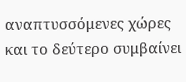αναπτυσσόμενες χώρες και το δεύτερο συμβαίνει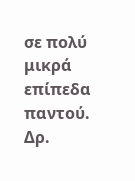σε πολύ μικρά επίπεδα παντού.
Δρ.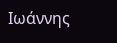Ιωάννης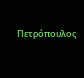Πετρόπουλος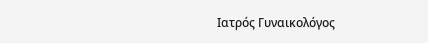Ιατρός Γυναικολόγος